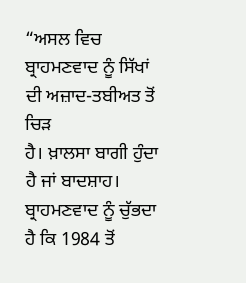“ਅਸਲ ਵਿਚ ਬ੍ਰਾਹਮਣਵਾਦ ਨੂੰ ਸਿੱਖਾਂ ਦੀ ਅਜ਼ਾਦ-ਤਬੀਅਤ ਤੋਂ ਚਿੜ
ਹੈ। ਖ਼ਾਲਸਾ ਬਾਗੀ ਹੁੰਦਾ ਹੈ ਜਾਂ ਬਾਦਸ਼ਾਹ। ਬ੍ਰਾਹਮਣਵਾਦ ਨੂੰ ਚੁੱਭਦਾ ਹੈ ਕਿ 1984 ਤੋਂ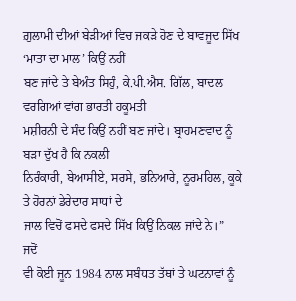ਗ਼ੁਲਾਮੀ ਦੀਆਂ ਬੇੜੀਆਂ ਵਿਚ ਜਕੜੇ ਹੋਣ ਦੇ ਬਾਵਜੂਦ ਸਿੱਖ ‘ਮਾਤਾ ਦਾ ਮਾਲ’ ਕਿਉਂ ਨਹੀਂ
ਬਣ ਜਾਂਦੇ ਤੇ ਬੇਅੰਤ ਸਿਹੁੰ, ਕੇ.ਪੀ.ਐਸ. ਗਿੱਲ, ਬਾਦਲ ਵਰਗਿਆਂ ਵਾਂਗ ਭਾਰਤੀ ਹਕੂਮਤੀ
ਮਸ਼ੀਰਨੀ ਦੇ ਸੰਦ ਕਿਉਂ ਨਹੀਂ ਬਣ ਜਾਂਦੇ। ਬ੍ਰਾਹਮਣਵਾਦ ਨੂੰ ਬੜਾ ਦੁੱਖ ਹੈ ਕਿ ਨਕਲੀ
ਨਿਰੰਕਾਰੀ, ਬੇਆਸੀਏ, ਸਰਸੇ, ਭਨਿਆਰੇ, ਨੂਰਮਹਿਲ, ਕੂਕੇ ਤੇ ਹੋਰਨਾਂ ਡੇਰੇਦਾਰ ਸਾਧਾਂ ਦੇ
ਜਾਲ ਵਿਚੋਂ ਫਸਦੇ ਫਸਦੇ ਸਿੱਖ ਕਿਉਂ ਨਿਕਲ ਜਾਂਦੇ ਨੇ।”
ਜਦੋਂ
ਵੀ ਕੋਈ ਜੂਨ 1984 ਨਾਲ ਸਬੰਧਤ ਤੱਥਾਂ ਤੇ ਘਟਨਾਵਾਂ ਨੂੰ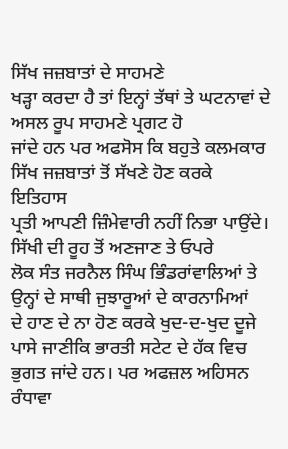ਸਿੱਖ ਜਜ਼ਬਾਤਾਂ ਦੇ ਸਾਹਮਣੇ
ਖੜ੍ਹਾ ਕਰਦਾ ਹੈ ਤਾਂ ਇਨ੍ਹਾਂ ਤੱਥਾਂ ਤੇ ਘਟਨਾਵਾਂ ਦੇ ਅਸਲ ਰੂਪ ਸਾਹਮਣੇ ਪ੍ਰਗਟ ਹੋ
ਜਾਂਦੇ ਹਨ ਪਰ ਅਫਸੋਸ ਕਿ ਬਹੁਤੇ ਕਲਮਕਾਰ ਸਿੱਖ ਜਜ਼ਬਾਤਾਂ ਤੋਂ ਸੱਖਣੇ ਹੋਣ ਕਰਕੇ ਇਤਿਹਾਸ
ਪ੍ਰਤੀ ਆਪਣੀ ਜ਼ਿੰਮੇਵਾਰੀ ਨਹੀਂ ਨਿਭਾ ਪਾਉਂਦੇ। ਸਿੱਖੀ ਦੀ ਰੂਹ ਤੋਂ ਅਣਜਾਣ ਤੇ ਓਪਰੇ
ਲੋਕ ਸੰਤ ਜਰਨੈਲ ਸਿੰਘ ਭਿੰਡਰਾਂਵਾਲਿਆਂ ਤੇ ਉਨ੍ਹਾਂ ਦੇ ਸਾਥੀ ਜੁਝਾਰੂਆਂ ਦੇ ਕਾਰਨਾਮਿਆਂ
ਦੇ ਹਾਣ ਦੇ ਨਾ ਹੋਣ ਕਰਕੇ ਖੁਦ-ਦ-ਖੁਦ ਦੂਜੇ ਪਾਸੇ ਜਾਣੀਕਿ ਭਾਰਤੀ ਸਟੇਟ ਦੇ ਹੱਕ ਵਿਚ
ਭੁਗਤ ਜਾਂਦੇ ਹਨ। ਪਰ ਅਫਜ਼ਲ ਅਹਿਸਨ ਰੰਧਾਵਾ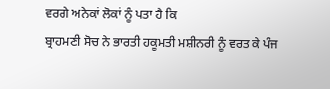ਵਰਗੇ ਅਨੇਕਾਂ ਲੋਕਾਂ ਨੂੰ ਪਤਾ ਹੈ ਕਿ
ਬ੍ਰਾਹਮਣੀ ਸੋਚ ਨੇ ਭਾਰਤੀ ਹਕੂਮਤੀ ਮਸ਼ੀਨਰੀ ਨੂੰ ਵਰਤ ਕੇ ਪੰਜ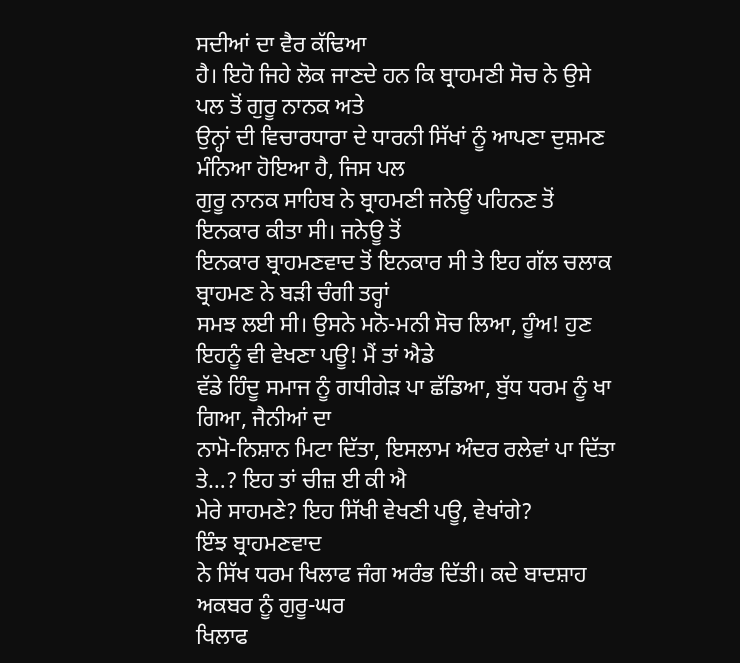ਸਦੀਆਂ ਦਾ ਵੈਰ ਕੱਢਿਆ
ਹੈ। ਇਹੋ ਜਿਹੇ ਲੋਕ ਜਾਣਦੇ ਹਨ ਕਿ ਬ੍ਰਾਹਮਣੀ ਸੋਚ ਨੇ ਉਸੇ ਪਲ ਤੋਂ ਗੁਰੂ ਨਾਨਕ ਅਤੇ
ਉਨ੍ਹਾਂ ਦੀ ਵਿਚਾਰਧਾਰਾ ਦੇ ਧਾਰਨੀ ਸਿੱਖਾਂ ਨੂੰ ਆਪਣਾ ਦੁਸ਼ਮਣ ਮੰਨਿਆ ਹੋਇਆ ਹੈ, ਜਿਸ ਪਲ
ਗੁਰੂ ਨਾਨਕ ਸਾਹਿਬ ਨੇ ਬ੍ਰਾਹਮਣੀ ਜਨੇਊਂ ਪਹਿਨਣ ਤੋਂ ਇਨਕਾਰ ਕੀਤਾ ਸੀ। ਜਨੇਊ ਤੋਂ
ਇਨਕਾਰ ਬ੍ਰਾਹਮਣਵਾਦ ਤੋਂ ਇਨਕਾਰ ਸੀ ਤੇ ਇਹ ਗੱਲ ਚਲਾਕ ਬ੍ਰਾਹਮਣ ਨੇ ਬੜੀ ਚੰਗੀ ਤਰ੍ਹਾਂ
ਸਮਝ ਲਈ ਸੀ। ਉਸਨੇ ਮਨੋ-ਮਨੀ ਸੋਚ ਲਿਆ, ਹੂੰਅ! ਹੁਣ ਇਹਨੂੰ ਵੀ ਵੇਖਣਾ ਪਊ! ਮੈਂ ਤਾਂ ਐਡੇ
ਵੱਡੇ ਹਿੰਦੂ ਸਮਾਜ ਨੂੰ ਗਧੀਗੇੜ ਪਾ ਛੱਡਿਆ, ਬੁੱਧ ਧਰਮ ਨੂੰ ਖਾ ਗਿਆ, ਜੈਨੀਆਂ ਦਾ
ਨਾਮੋ-ਨਿਸ਼ਾਨ ਮਿਟਾ ਦਿੱਤਾ, ਇਸਲਾਮ ਅੰਦਰ ਰਲੇਵਾਂ ਪਾ ਦਿੱਤਾ ਤੇ…? ਇਹ ਤਾਂ ਚੀਜ਼ ਈ ਕੀ ਐ
ਮੇਰੇ ਸਾਹਮਣੇ? ਇਹ ਸਿੱਖੀ ਵੇਖਣੀ ਪਊ, ਵੇਖਾਂਗੇ?
ਇੰਝ ਬ੍ਰਾਹਮਣਵਾਦ
ਨੇ ਸਿੱਖ ਧਰਮ ਖਿਲਾਫ ਜੰਗ ਅਰੰਭ ਦਿੱਤੀ। ਕਦੇ ਬਾਦਸ਼ਾਹ ਅਕਬਰ ਨੂੰ ਗੁਰੂ-ਘਰ
ਖਿਲਾਫ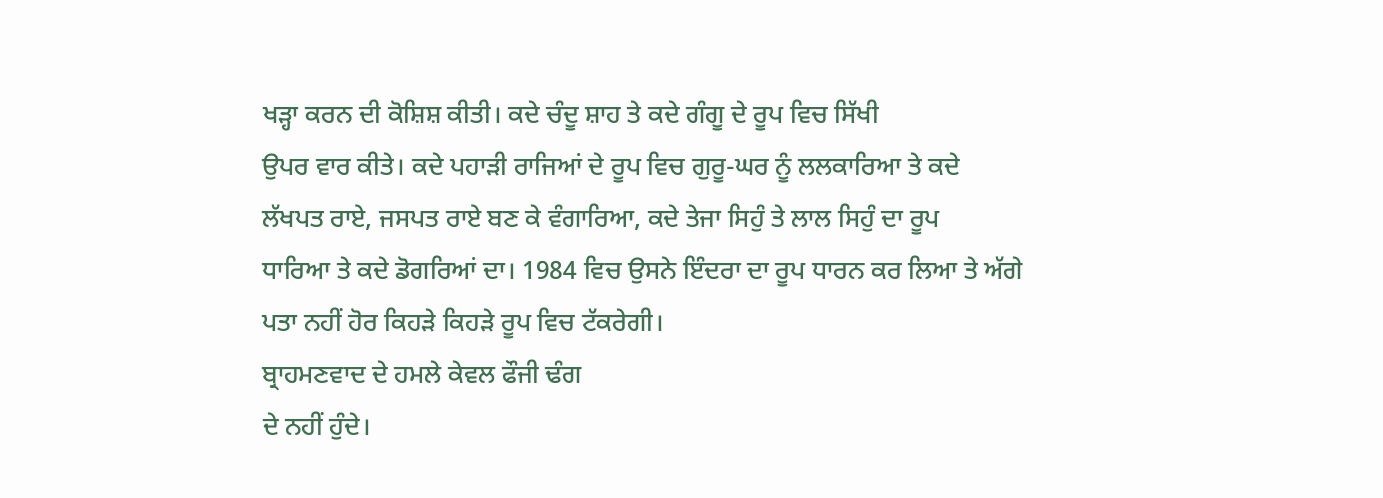ਖੜ੍ਹਾ ਕਰਨ ਦੀ ਕੋਸ਼ਿਸ਼ ਕੀਤੀ। ਕਦੇ ਚੰਦੂ ਸ਼ਾਹ ਤੇ ਕਦੇ ਗੰਗੂ ਦੇ ਰੂਪ ਵਿਚ ਸਿੱਖੀ
ਉਪਰ ਵਾਰ ਕੀਤੇ। ਕਦੇ ਪਹਾੜੀ ਰਾਜਿਆਂ ਦੇ ਰੂਪ ਵਿਚ ਗੁਰੂ-ਘਰ ਨੂੰ ਲਲਕਾਰਿਆ ਤੇ ਕਦੇ
ਲੱਖਪਤ ਰਾਏ, ਜਸਪਤ ਰਾਏ ਬਣ ਕੇ ਵੰਗਾਰਿਆ, ਕਦੇ ਤੇਜਾ ਸਿਹੁੰ ਤੇ ਲਾਲ ਸਿਹੁੰ ਦਾ ਰੂਪ
ਧਾਰਿਆ ਤੇ ਕਦੇ ਡੋਗਰਿਆਂ ਦਾ। 1984 ਵਿਚ ਉਸਨੇ ਇੰਦਰਾ ਦਾ ਰੂਪ ਧਾਰਨ ਕਰ ਲਿਆ ਤੇ ਅੱਗੇ
ਪਤਾ ਨਹੀਂ ਹੋਰ ਕਿਹੜੇ ਕਿਹੜੇ ਰੂਪ ਵਿਚ ਟੱਕਰੇਗੀ।
ਬ੍ਰਾਹਮਣਵਾਦ ਦੇ ਹਮਲੇ ਕੇਵਲ ਫੌਜੀ ਢੰਗ
ਦੇ ਨਹੀਂ ਹੁੰਦੇ।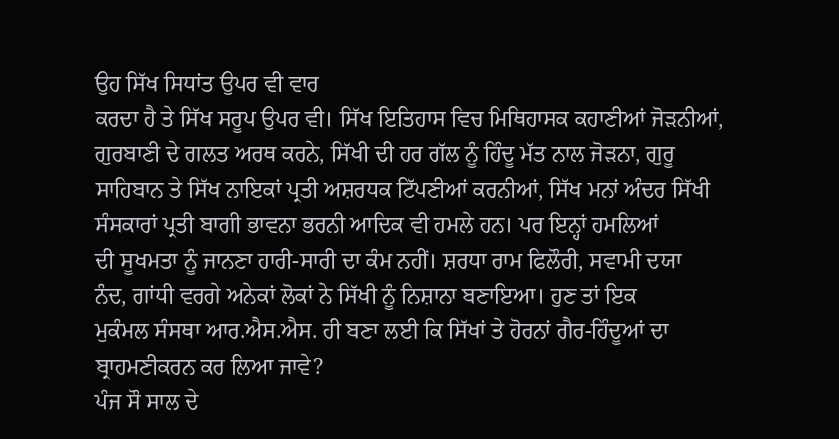ਉਹ ਸਿੱਖ ਸਿਧਾਂਤ ਉਪਰ ਵੀ ਵਾਰ
ਕਰਦਾ ਹੈ ਤੇ ਸਿੱਖ ਸਰੂਪ ਉਪਰ ਵੀ। ਸਿੱਖ ਇਤਿਹਾਸ ਵਿਚ ਮਿਥਿਹਾਸਕ ਕਹਾਣੀਆਂ ਜੋੜਨੀਆਂ,
ਗੁਰਬਾਣੀ ਦੇ ਗਲਤ ਅਰਥ ਕਰਨੇ, ਸਿੱਖੀ ਦੀ ਹਰ ਗੱਲ ਨੂੰ ਹਿੰਦੂ ਮੱਤ ਨਾਲ ਜੋੜਨਾ, ਗੁਰੂ
ਸਾਹਿਬਾਨ ਤੇ ਸਿੱਖ ਨਾਇਕਾਂ ਪ੍ਰਤੀ ਅਸ਼ਰਧਕ ਟਿੱਪਣੀਆਂ ਕਰਨੀਆਂ, ਸਿੱਖ ਮਨਾਂ ਅੰਦਰ ਸਿੱਖੀ
ਸੰਸਕਾਰਾਂ ਪ੍ਰਤੀ ਬਾਗੀ ਭਾਵਨਾ ਭਰਨੀ ਆਦਿਕ ਵੀ ਹਮਲੇ ਹਨ। ਪਰ ਇਨ੍ਹਾਂ ਹਮਲਿਆਂ
ਦੀ ਸੂਖਮਤਾ ਨੂੰ ਜਾਨਣਾ ਹਾਰੀ-ਸਾਰੀ ਦਾ ਕੰਮ ਨਹੀਂ। ਸ਼ਰਧਾ ਰਾਮ ਫਿਲੌਰੀ, ਸਵਾਮੀ ਦਯਾ
ਨੰਦ, ਗਾਂਧੀ ਵਰਗੇ ਅਨੇਕਾਂ ਲੋਕਾਂ ਨੇ ਸਿੱਖੀ ਨੂੰ ਨਿਸ਼ਾਨਾ ਬਣਾਇਆ। ਹੁਣ ਤਾਂ ਇਕ
ਮੁਕੰਮਲ ਸੰਸਥਾ ਆਰ.ਐਸ.ਐਸ. ਹੀ ਬਣਾ ਲਈ ਕਿ ਸਿੱਖਾਂ ਤੇ ਹੋਰਨਾਂ ਗੈਰ-ਹਿੰਦੂਆਂ ਦਾ
ਬ੍ਰਾਹਮਣੀਕਰਨ ਕਰ ਲਿਆ ਜਾਵੇ?
ਪੰਜ ਸੌ ਸਾਲ ਦੇ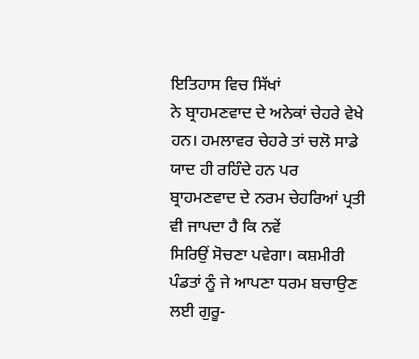ਇਤਿਹਾਸ ਵਿਚ ਸਿੱਖਾਂ
ਨੇ ਬ੍ਰਾਹਮਣਵਾਦ ਦੇ ਅਨੇਕਾਂ ਚੇਹਰੇ ਵੇਖੇ ਹਨ। ਹਮਲਾਵਰ ਚੇਹਰੇ ਤਾਂ ਚਲੋ ਸਾਡੇ
ਯਾਦ ਹੀ ਰਹਿੰਦੇ ਹਨ ਪਰ ਬ੍ਰਾਹਮਣਵਾਦ ਦੇ ਨਰਮ ਚੇਹਰਿਆਂ ਪ੍ਰਤੀ ਵੀ ਜਾਪਦਾ ਹੈ ਕਿ ਨਵੇਂ
ਸਿਰਿਉਂ ਸੋਚਣਾ ਪਵੇਗਾ। ਕਸ਼ਮੀਰੀ ਪੰਡਤਾਂ ਨੂੰ ਜੇ ਆਪਣਾ ਧਰਮ ਬਚਾਉਣ ਲਈ ਗੁਰੂ-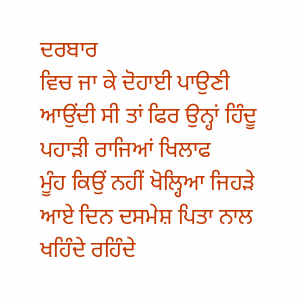ਦਰਬਾਰ
ਵਿਚ ਜਾ ਕੇ ਦੋਹਾਈ ਪਾਉਣੀ ਆਉਂਦੀ ਸੀ ਤਾਂ ਫਿਰ ਉਨ੍ਹਾਂ ਹਿੰਦੂ ਪਹਾੜੀ ਰਾਜਿਆਂ ਖਿਲਾਫ
ਮੂੰਹ ਕਿਉਂ ਨਹੀਂ ਖੋਲ੍ਹਿਆ ਜਿਹੜੇ ਆਏ ਦਿਨ ਦਸਮੇਸ਼ ਪਿਤਾ ਨਾਲ ਖਹਿੰਦੇ ਰਹਿੰਦੇ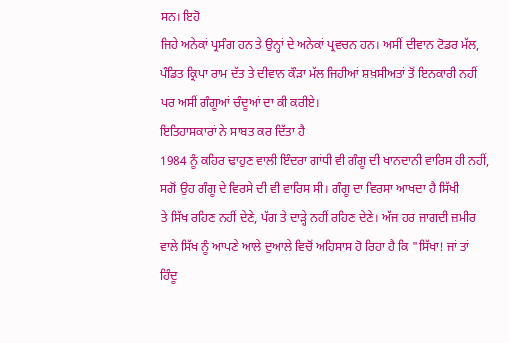ਸਨ। ਇਹੋ
ਜਿਹੇ ਅਨੇਕਾਂ ਪ੍ਰਸੰਗ ਹਨ ਤੇ ਉਨ੍ਹਾਂ ਦੇ ਅਨੇਕਾਂ ਪ੍ਰਵਚਨ ਹਨ। ਅਸੀਂ ਦੀਵਾਨ ਟੋਡਰ ਮੱਲ,
ਪੰਡਿਤ ਕ੍ਰਿਪਾ ਰਾਮ ਦੱਤ ਤੇ ਦੀਵਾਨ ਕੌੜਾ ਮੱਲ ਜਿਹੀਆਂ ਸ਼ਖ਼ਸੀਅਤਾਂ ਤੋਂ ਇਨਕਾਰੀ ਨਹੀਂ
ਪਰ ਅਸੀਂ ਗੰਗੂਆਂ ਚੰਦੂਆਂ ਦਾ ਕੀ ਕਰੀਏ।
ਇਤਿਹਾਸਕਾਰਾਂ ਨੇ ਸਾਬਤ ਕਰ ਦਿੱਤਾ ਹੈ
1984 ਨੂੰ ਕਹਿਰ ਢਾਹੁਣ ਵਾਲੀ ਇੰਦਰਾ ਗਾਂਧੀ ਵੀ ਗੰਗੂ ਦੀ ਖਾਨਦਾਨੀ ਵਾਰਿਸ ਹੀ ਨਹੀਂ,
ਸਗੋਂ ਉਹ ਗੰਗੂ ਦੇ ਵਿਰਸੇ ਦੀ ਵੀ ਵਾਰਿਸ ਸੀ। ਗੰਗੂ ਦਾ ਵਿਰਸਾ ਆਖਦਾ ਹੈ ਸਿੱਖੀ
ਤੇ ਸਿੱਖ ਰਹਿਣ ਨਹੀਂ ਦੇਣੇ, ਪੱਗ ਤੇ ਦਾੜ੍ਹੇ ਨਹੀਂ ਰਹਿਣ ਦੇਣੇ। ਅੱਜ ਹਰ ਜਾਗਦੀ ਜ਼ਮੀਰ
ਵਾਲੇ ਸਿੱਖ ਨੂੰ ਆਪਣੇ ਆਲੇ ਦੁਆਲੇ ਵਿਚੋਂ ਅਹਿਸਾਸ ਹੋ ਰਿਹਾ ਹੈ ਕਿ "ਸਿੱਖਾ! ਜਾਂ ਤਾਂ
ਹਿੰਦੂ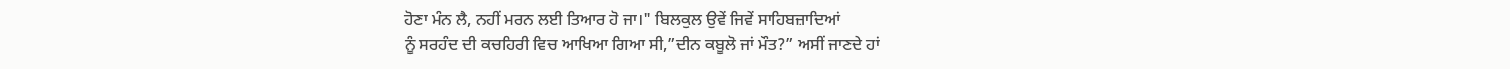ਹੋਣਾ ਮੰਨ ਲੈ, ਨਹੀਂ ਮਰਨ ਲਈ ਤਿਆਰ ਹੋ ਜਾ।" ਬਿਲਕੁਲ ਉਵੇਂ ਜਿਵੇਂ ਸਾਹਿਬਜ਼ਾਦਿਆਂ
ਨੂੰ ਸਰਹੰਦ ਦੀ ਕਚਹਿਰੀ ਵਿਚ ਆਖਿਆ ਗਿਆ ਸੀ,”ਦੀਨ ਕਬੂਲੋ ਜਾਂ ਮੌਤ?” ਅਸੀਂ ਜਾਣਦੇ ਹਾਂ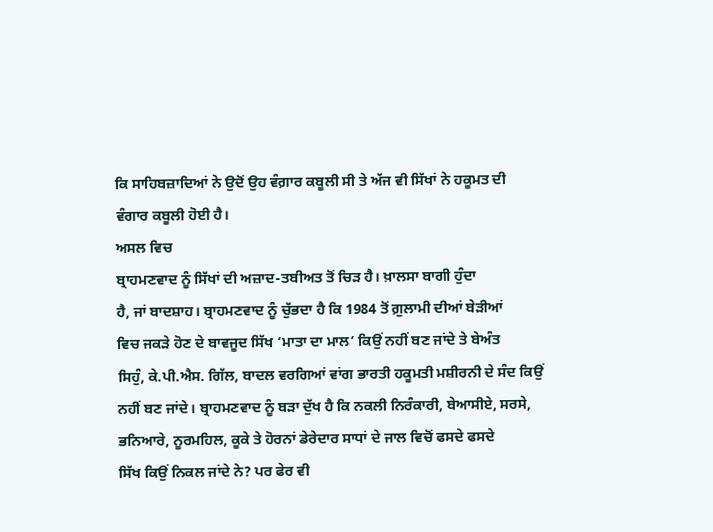ਕਿ ਸਾਹਿਬਜ਼ਾਦਿਆਂ ਨੇ ਉਦੋਂ ਉਹ ਵੰਗ਼ਾਰ ਕਬੂਲੀ ਸੀ ਤੇ ਅੱਜ ਵੀ ਸਿੱਖਾਂ ਨੇ ਹਕੂਮਤ ਦੀ
ਵੰਗਾਰ ਕਬੂਲੀ ਹੋਈ ਹੈ।
ਅਸਲ ਵਿਚ
ਬ੍ਰਾਹਮਣਵਾਦ ਨੂੰ ਸਿੱਖਾਂ ਦੀ ਅਜ਼ਾਦ-ਤਬੀਅਤ ਤੋਂ ਚਿੜ ਹੈ। ਖ਼ਾਲਸਾ ਬਾਗੀ ਹੁੰਦਾ
ਹੈ, ਜਾਂ ਬਾਦਸ਼ਾਹ। ਬ੍ਰਾਹਮਣਵਾਦ ਨੂੰ ਚੁੱਭਦਾ ਹੈ ਕਿ 1984 ਤੋਂ ਗ਼ੁਲਾਮੀ ਦੀਆਂ ਬੇੜੀਆਂ
ਵਿਚ ਜਕੜੇ ਹੋਣ ਦੇ ਬਾਵਜੂਦ ਸਿੱਖ ‘ਮਾਤਾ ਦਾ ਮਾਲ’ ਕਿਉਂ ਨਹੀਂ ਬਣ ਜਾਂਦੇ ਤੇ ਬੇਅੰਤ
ਸਿਹੁੰ, ਕੇ.ਪੀ.ਐਸ. ਗਿੱਲ, ਬਾਦਲ ਵਰਗਿਆਂ ਵਾਂਗ ਭਾਰਤੀ ਹਕੂਮਤੀ ਮਸ਼ੀਰਨੀ ਦੇ ਸੰਦ ਕਿਉਂ
ਨਹੀਂ ਬਣ ਜਾਂਦੇ। ਬ੍ਰਾਹਮਣਵਾਦ ਨੂੰ ਬੜਾ ਦੁੱਖ ਹੈ ਕਿ ਨਕਲੀ ਨਿਰੰਕਾਰੀ, ਬੇਆਸੀਏ, ਸਰਸੇ,
ਭਨਿਆਰੇ, ਨੂਰਮਹਿਲ, ਕੂਕੇ ਤੇ ਹੋਰਨਾਂ ਡੇਰੇਦਾਰ ਸਾਧਾਂ ਦੇ ਜਾਲ ਵਿਚੋਂ ਫਸਦੇ ਫਸਦੇ
ਸਿੱਖ ਕਿਉਂ ਨਿਕਲ ਜਾਂਦੇ ਨੇ? ਪਰ ਫੇਰ ਵੀ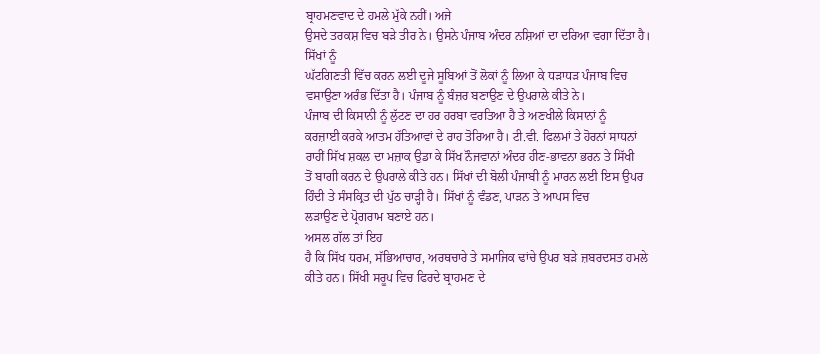ਬ੍ਰਾਹਮਣਵਾਦ ਦੇ ਹਮਲੇ ਮੁੱਕੇ ਨਹੀਂ। ਅਜੇ
ਉਸਦੇ ਤਰਕਸ਼ ਵਿਚ ਬੜੇ ਤੀਰ ਨੇ। ਉਸਨੇ ਪੰਜਾਬ ਅੰਦਰ ਨਸ਼ਿਆਂ ਦਾ ਦਰਿਆ ਵਗਾ ਦਿੱਤਾ ਹੈ।
ਸਿੱਖਾਂ ਨੂੰ
ਘੱਟਗਿਣਤੀ ਵਿੱਚ ਕਰਨ ਲਈ ਦੂਜੇ ਸੂਬਿਆਂ ਤੋਂ ਲੋਕਾਂ ਨੂੰ ਲਿਆ ਕੇ ਧੜਾਧੜ ਪੰਜਾਬ ਵਿਚ
ਵਸਾਉਣਾ ਅਰੰਭ ਦਿੱਤਾ ਹੈ। ਪੰਜਾਬ ਨੂੰ ਬੰਜ਼ਰ ਬਣਾਉਣ ਦੇ ਉਪਰਾਲੇ ਕੀਤੇ ਨੇ।
ਪੰਜਾਬ ਦੀ ਕਿਸਾਨੀ ਨੂੰ ਲੁੱਟਣ ਦਾ ਹਰ ਹਰਬਾ ਵਰਤਿਆ ਹੈ ਤੇ ਅਣਖੀਲੇ ਕਿਸਾਨਾਂ ਨੂੰ
ਕਰਜ਼ਾਈ ਕਰਕੇ ਆਤਮ ਹੱਤਿਆਵਾਂ ਦੇ ਰਾਹ ਤੋਰਿਆ ਹੈ। ਟੀ.ਵੀ. ਫਿਲਮਾਂ ਤੇ ਹੋਰਨਾਂ ਸਾਧਨਾਂ
ਰਾਹੀਂ ਸਿੱਖ ਸ਼ਕਲ ਦਾ ਮਜ਼ਾਕ ਉਡਾ ਕੇ ਸਿੱਖ ਨੌਜਵਾਨਾਂ ਅੰਦਰ ਹੀਣ-ਭਾਵਨਾ ਭਰਨ ਤੇ ਸਿੱਖੀ
ਤੋਂ ਬਾਗੀ ਕਰਨ ਦੇ ਉਪਰਾਲੇ ਕੀਤੇ ਹਨ। ਸਿੱਖਾਂ ਦੀ ਬੋਲੀ ਪੰਜਾਬੀ ਨੂੰ ਮਾਰਨ ਲਈ ਇਸ ਉਪਰ
ਹਿੰਦੀ ਤੇ ਸੰਸਕ੍ਰਿਤ ਦੀ ਪੁੱਠ ਚਾੜ੍ਹੀ ਹੈ। ਸਿੱਖਾਂ ਨੂੰ ਵੰਡਣ, ਪਾੜਨ ਤੇ ਆਪਸ ਵਿਚ
ਲੜਾਉਣ ਦੇ ਪ੍ਰੋਗਰਾਮ ਬਣਾਏ ਹਨ।
ਅਸਲ ਗੱਲ ਤਾਂ ਇਹ
ਹੈ ਕਿ ਸਿੱਖ ਧਰਮ, ਸੱਭਿਆਚਾਰ, ਅਰਥਚਾਰੇ ਤੇ ਸਮਾਜਿਕ ਢਾਂਚੇ ਉਪਰ ਬੜੇ ਜ਼ਬਰਦਸਤ ਹਮਲੇ
ਕੀਤੇ ਹਨ। ਸਿੱਖੀ ਸਰੂਪ ਵਿਚ ਫਿਰਦੇ ਬ੍ਰਾਹਮਣ ਦੇ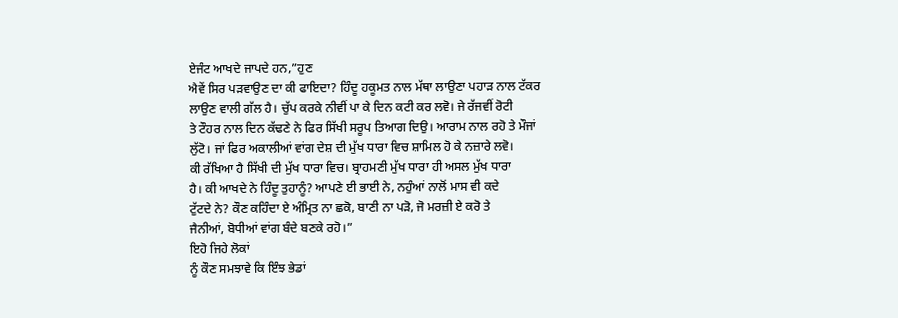ਏਜੰਟ ਆਖਦੇ ਜਾਪਦੇ ਹਨ,”ਹੁਣ
ਐਵੇਂ ਸਿਰ ਪੜਵਾਉਣ ਦਾ ਕੀ ਫਾਇਦਾ? ਹਿੰਦੂ ਹਕੂਮਤ ਨਾਲ ਮੱਥਾ ਲਾਉਣਾ ਪਹਾੜ ਨਾਲ ਟੱਕਰ
ਲਾਉਣ ਵਾਲੀ ਗੱਲ ਹੈ। ਚੁੱਪ ਕਰਕੇ ਨੀਵੀਂ ਪਾ ਕੇ ਦਿਨ ਕਟੀ ਕਰ ਲਵੋ। ਜੇ ਰੱਜਵੀਂ ਰੋਟੀ
ਤੇ ਟੌਹਰ ਨਾਲ ਦਿਨ ਕੱਢਣੇ ਨੇ ਫਿਰ ਸਿੱਖੀ ਸਰੂਪ ਤਿਆਗ ਦਿਉ। ਆਰਾਮ ਨਾਲ ਰਹੋ ਤੇ ਮੌਜਾਂ
ਲੁੱਟੋ। ਜਾਂ ਫਿਰ ਅਕਾਲੀਆਂ ਵਾਂਗ ਦੇਸ਼ ਦੀ ਮੁੱਖ ਧਾਰਾ ਵਿਚ ਸ਼ਾਮਿਲ ਹੋ ਕੇ ਨਜ਼ਾਰੇ ਲਵੋ।
ਕੀ ਰੱਖਿਆ ਹੈ ਸਿੱਖੀ ਦੀ ਮੁੱਖ ਧਾਰਾ ਵਿਚ। ਬ੍ਰਾਹਮਣੀ ਮੁੱਖ ਧਾਰਾ ਹੀ ਅਸਲ ਮੁੱਖ ਧਾਰਾ
ਹੈ। ਕੀ ਆਖਦੇ ਨੇ ਹਿੰਦੂ ਤੁਹਾਨੂੰ? ਆਪਣੇ ਈ ਭਾਈ ਨੇ, ਨਹੁੰਆਂ ਨਾਲੋਂ ਮਾਸ ਵੀ ਕਦੇ
ਟੁੱਟਦੇ ਨੇ? ਕੌਣ ਕਹਿੰਦਾ ਏ ਅੰਮ੍ਰਿਤ ਨਾ ਛਕੋ, ਬਾਣੀ ਨਾ ਪੜੋ, ਜੋ ਮਰਜ਼ੀ ਏ ਕਰੋ ਤੇ
ਜੈਨੀਆਂ, ਬੋਧੀਆਂ ਵਾਂਗ ਬੰਦੇ ਬਣਕੇ ਰਹੋ।”
ਇਹੋ ਜਿਹੇ ਲੋਕਾਂ
ਨੂੰ ਕੌਣ ਸਮਝਾਵੇ ਕਿ ਇੰਝ ਭੇਡਾਂ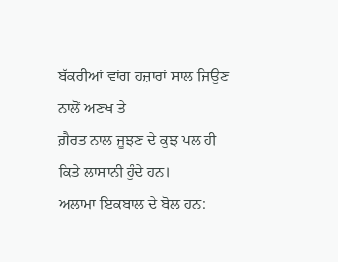ਬੱਕਰੀਆਂ ਵਾਂਗ ਹਜ਼ਾਰਾਂ ਸਾਲ ਜਿਉਣ ਨਾਲੋਂ ਅਣਖ ਤੇ
ਗ਼ੈਰਤ ਨਾਲ ਜੂਝਣ ਦੇ ਕੁਝ ਪਲ ਹੀ ਕਿਤੇ ਲਾਸਾਨੀ ਹੁੰਦੇ ਹਨ।
ਅਲਾਮਾ ਇਕਬਾਲ ਦੇ ਬੋਲ ਹਨ: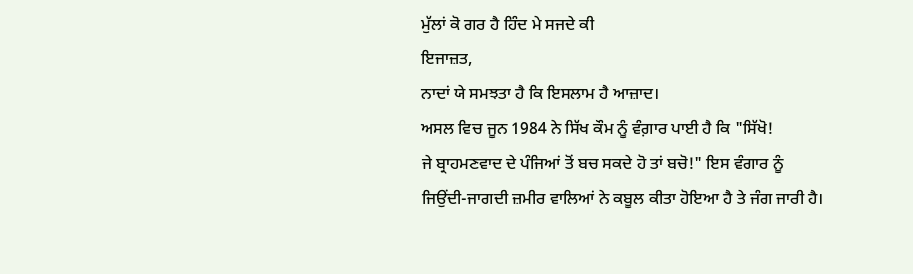ਮੁੱਲਾਂ ਕੋ ਗਰ ਹੈ ਹਿੰਦ ਮੇ ਸਜਦੇ ਕੀ
ਇਜਾਜ਼ਤ,
ਨਾਦਾਂ ਯੇ ਸਮਝਤਾ ਹੈ ਕਿ ਇਸਲਾਮ ਹੈ ਆਜ਼ਾਦ।
ਅਸਲ ਵਿਚ ਜੂਨ 1984 ਨੇ ਸਿੱਖ ਕੌਮ ਨੂੰ ਵੰਗ਼ਾਰ ਪਾਈ ਹੈ ਕਿ "ਸਿੱਖੋ!
ਜੇ ਬ੍ਰਾਹਮਣਵਾਦ ਦੇ ਪੰਜਿਆਂ ਤੋਂ ਬਚ ਸਕਦੇ ਹੋ ਤਾਂ ਬਚੋ!" ਇਸ ਵੰਗਾਰ ਨੂੰ
ਜਿਉਂਦੀ-ਜਾਗਦੀ ਜ਼ਮੀਰ ਵਾਲਿਆਂ ਨੇ ਕਬੂਲ ਕੀਤਾ ਹੋਇਆ ਹੈ ਤੇ ਜੰਗ ਜਾਰੀ ਹੈ।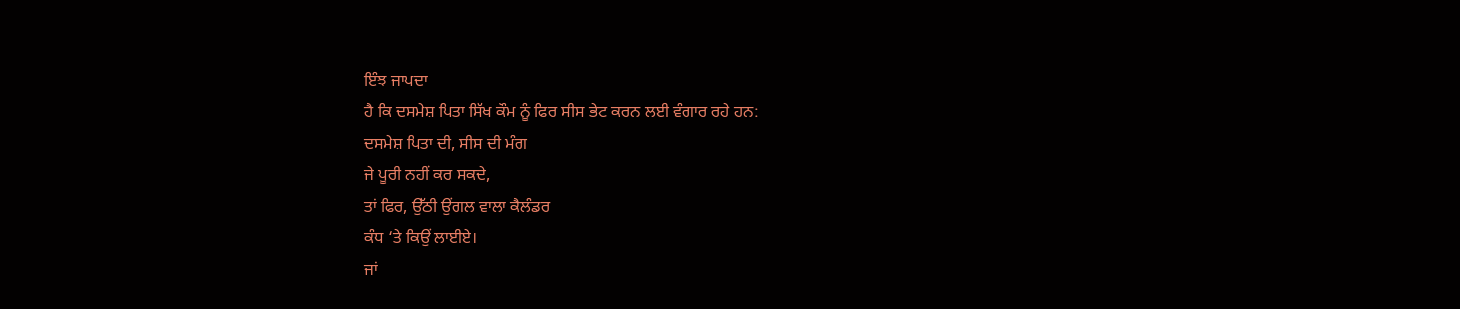ਇੰਝ ਜਾਪਦਾ
ਹੈ ਕਿ ਦਸਮੇਸ਼ ਪਿਤਾ ਸਿੱਖ ਕੌਮ ਨੂੰ ਫਿਰ ਸੀਸ ਭੇਟ ਕਰਨ ਲਈ ਵੰਗਾਰ ਰਹੇ ਹਨ:
ਦਸਮੇਸ਼ ਪਿਤਾ ਦੀ, ਸੀਸ ਦੀ ਮੰਗ
ਜੇ ਪੂਰੀ ਨਹੀਂ ਕਰ ਸਕਦੇ,
ਤਾਂ ਫਿਰ, ਉੱਠੀ ਉਂਗਲ ਵਾਲਾ ਕੈਲੰਡਰ
ਕੰਧ ‘ਤੇ ਕਿਉਂ ਲਾਈਏ।
ਜਾਂ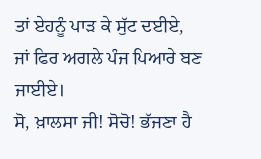ਤਾਂ ਏਹਨੂੰ ਪਾੜ ਕੇ ਸੁੱਟ ਦਈਏ,
ਜਾਂ ਫਿਰ ਅਗਲੇ ਪੰਜ ਪਿਆਰੇ ਬਣ ਜਾਈਏ।
ਸੋ, ਖ਼ਾਲਸਾ ਜੀ! ਸੋਚੋ! ਭੱਜਣਾ ਹੈ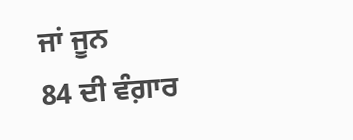ਜਾਂ ਜੂਨ
84 ਦੀ ਵੰਗ਼ਾਰ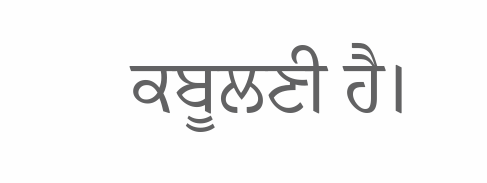ਕਬੂਲਣੀ ਹੈ।